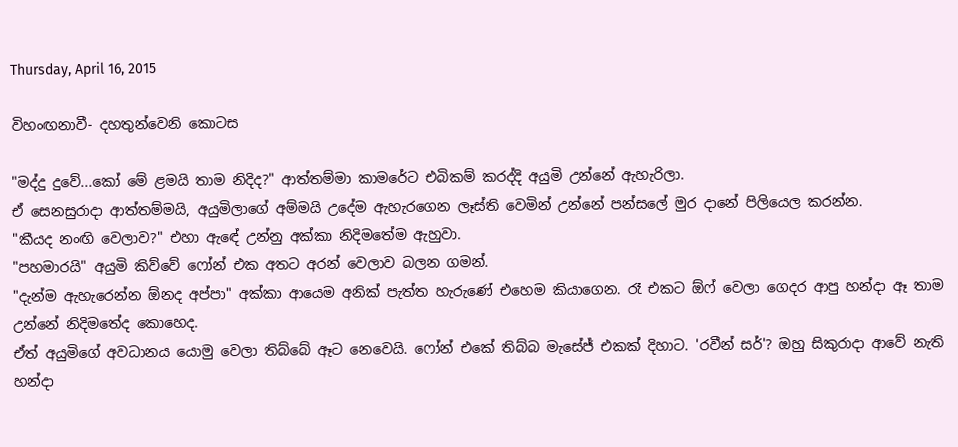Thursday, April 16, 2015

විහංඟනාවී- දහතුන්වෙනි කොටස

"මද්දු දුවේ...කෝ මේ ළමයි තාම නිදිද?" ආත්තම්මා කාමරේට එබිකම් කරද්දි අයුමි උන්නේ ඇහැරිලා.
ඒ සෙනසුරාදා ආත්තම්මයි, අයුමිලාගේ අම්මයි උදේම ඇහැරගෙන ලෑස්ති වෙමින් උන්නේ පන්සලේ මුර දානේ පිලියෙල කරන්න.
"කීයද නංඟි වෙලාව?" එහා ඇඳේ උන්නු අක්කා නිදිමතේම ඇහුවා.
"පහමාරයි" අයුමි කිව්වේ ෆෝන් එක අතට අරන් වෙලාව බලන ගමන්.
"දැන්ම ඇහැරෙන්න ඕනද අප්පා" අක්කා ආයෙම අනික් පැත්ත හැරුණේ එහෙම කියාගෙන. රෑ එකට ඕෆ් වෙලා ගෙදර ආපු හන්දා ඈ තාම උන්නේ නිදිමතේද කොහෙද.
ඒත් අයුමිගේ අවධානය යොමු වෙලා තිබ්බේ ඈට නෙවෙයි. ෆෝන් එකේ තිබ්බ මැසේජ් එකක් දිහාට. 'රවීන් සර්'? ඔහු සිකුරාදා ආවේ නැති හන්දා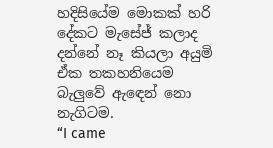හදිසියේම මොකක් හරි දේකට මැසේජ් කලාද දන්නේ නෑ කියලා අයුමි ඒක තකහනියෙම බැලුවේ ඇඳෙන් නො නැගිටම.
“I came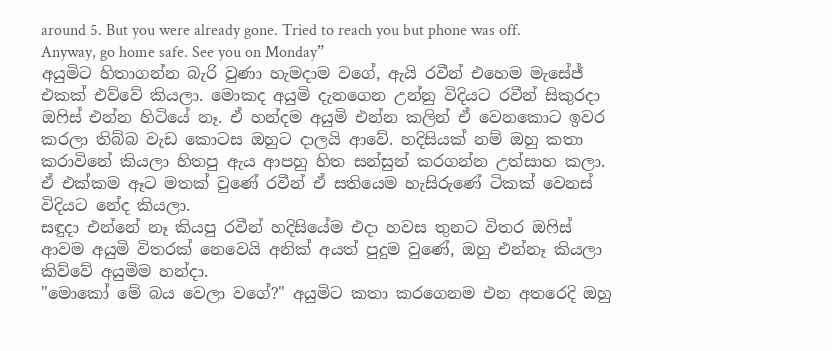around 5. But you were already gone. Tried to reach you but phone was off. Anyway, go home safe. See you on Monday”
අයුමිට හිතාගන්න බැරි වුණා හැමදාම වගේ, ඇයි රවීන් එහෙම මැසේජ් එකක් එව්වේ කියලා. මොකද අයුමි දැනගෙන උන්නු විදියට රවීන් සිකුරදා ඔෆිස් එන්න හිටියේ නෑ. ඒ හන්දම අයුමි එන්න කලින් ඒ වෙනකොට ඉවර කරලා තිබ්බ වැඩ කොටස ඔහුට දාලයි ආවේ. හදිසියක් නම් ඔහු කතා කරාවිනේ කියලා හිතපු ඇය ආපහු හිත සන්සුන් කරගන්න උත්සාහ කලා. ඒ එක්කම ඈට මතක් වුණේ රවීන් ඒ සතියෙම හැසිරුණේ ටිකක් වෙනස් විදියට නේද කියලා.
සඳුදා එන්නේ නෑ කියපු රවීන් හදිසියේම එදා හවස තුනට විතර ඔෆිස් ආවම අයුමි විතරක් නෙවෙයි අනික් අයත් පුදුම වුණේ, ඔහු එන්නෑ කියලා කිව්වේ අයුමිම හන්දා.
"මොකෝ මේ බය වෙලා වගේ?" අයුමිට කතා කරගෙනම එන අතරෙදි ඔහු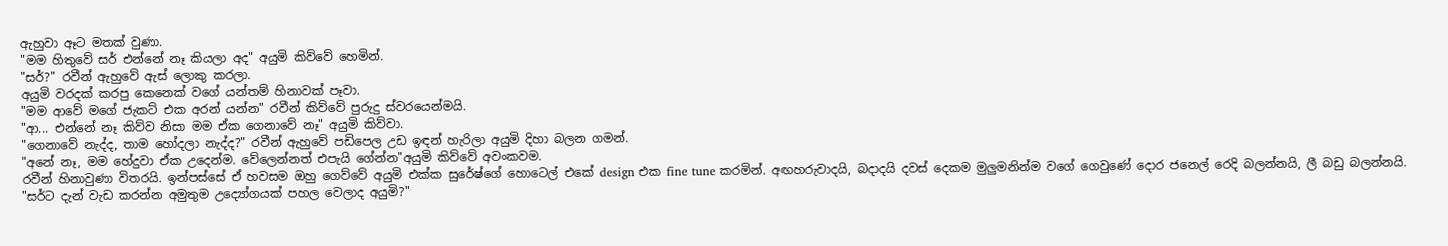ඇහුවා ඈට මතක් වුණා.
"මම හිතුවේ සර් එන්නේ නෑ කියලා අද" අයුමි කිව්වේ හෙමින්.
"සර්?" රවීන් ඇහුවේ ඇස් ලොකු කරලා.
අයුමි වරදක් කරපු කෙනෙක් වගේ යන්තම් හිනාවක් පෑවා.
"මම ආවේ මගේ ජැකට් එක අරන් යන්න" රවීන් කිව්වේ පුරුදු ස්වරයෙන්මයි.
"ආ... එන්නේ නෑ කිව්ව නිසා මම ඒක ගෙනාවේ නෑ" අයුමි කිව්වා.
"ගෙනාවේ නැද්ද, තාම හෝදලා නැද්ද?" රවීන් ඇහුවේ පඩිපෙල උඩ ඉඳන් හැරිලා අයුමි දිහා බලන ගමන්.
"අනේ නෑ, මම හේදුවා ඒක උදෙන්ම. වේලෙන්නත් එපැයි ගේන්න"අයුමි කිව්වේ අවංකවම.
රවීන් හිනාවුණා විතරයි. ඉන්පස්සේ ඒ හවසම ඔහු ගෙව්වේ අයුමි එක්ක සුරේෂ්ගේ හොටෙල් එකේ design එක fine tune කරමින්. අඟහරුවාදයි, බදාදයි දවස් දෙකම මුලුමනින්ම වගේ ගෙවුණේ දොර ජනෙල් රෙදි බලන්නයි, ලී බඩු බලන්නයි.
"සර්ට දැන් වැඩ කරන්න අමුතුම උද්‍යෝගයක් පහල වෙලාද අයුමි?"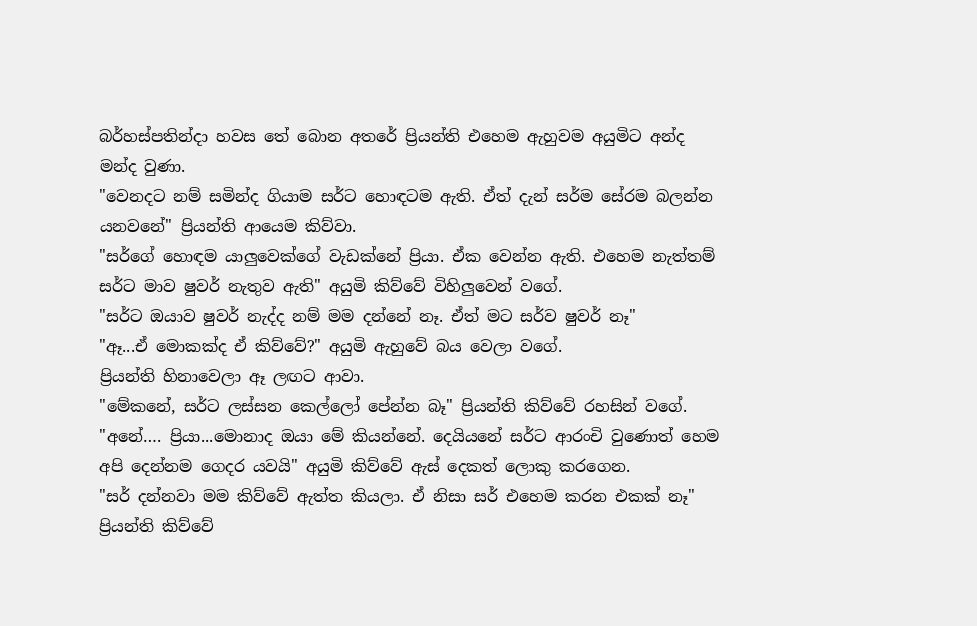බර්හස්පතින්දා හවස තේ බොන අතරේ ප්‍රියන්ති එහෙම ඇහුවම අයුමිට අන්ද මන්ද වුණා.
"වෙනදට නම් සමින්ද ගියාම සර්ට හොඳටම ඇති. ඒත් දැන් සර්ම සේරම බලන්න යනවනේ" ප්‍රියන්ති ආයෙම කිව්වා.
"සර්ගේ හොඳම යාලුවෙක්ගේ වැඩක්නේ ප්‍රියා. ඒක වෙන්න ඇති. එහෙම නැත්තම් සර්ට මාව ෂුවර් නැතුව ඇති" අයුමි කිව්වේ විහිලුවෙන් වගේ.
"සර්ට ඔයාව ෂුවර් නැද්ද නම් මම දන්නේ නෑ. ඒත් මට සර්ව ෂුවර් නෑ"
"ඈ...ඒ මොකක්ද ඒ කිව්වේ?" අයුමි ඇහුවේ බය වෙලා වගේ.
ප්‍රියන්ති හිනාවෙලා ඈ ලඟට ආවා.
"මේකනේ, සර්ට ලස්සන කෙල්ලෝ පේන්න බෑ" ප්‍රියන්ති කිව්වේ රහසින් වගේ.
"අනේ…. ප්‍රියා...මොනාද ඔයා මේ කියන්නේ. දෙයියනේ සර්ට ආරංචි වුණොත් හෙම අපි දෙන්නම ගෙදර යවයි" අයුමි කිව්වේ ඇස් දෙකත් ලොකු කරගෙන.
"සර් දන්නවා මම කිව්වේ ඇත්ත කියලා. ඒ නිසා සර් එහෙම කරන එකක් නෑ" ප්‍රියන්ති කිව්වේ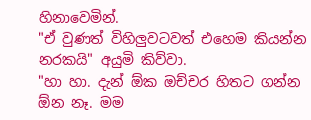හිනාවෙමින්.
"ඒ වුණත් විහිලුවටවත් එහෙම කියන්න නරකයි" අයුමි කිව්වා.
"හා හා. දැන් ඕක ඔච්චර හිතට ගන්න ඕන නෑ. මම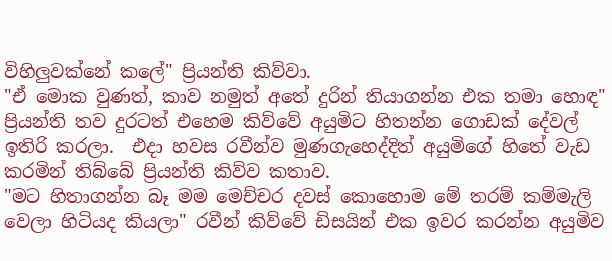විහිලුවක්නේ කලේ" ප්‍රියන්ති කිව්වා.
"ඒ මොක වුණත්, කාව නමුත් අතේ දුරින් තියාගන්න එක තමා හොඳ" ප්‍රියන්ති තව දුරටත් එහෙම කිව්වේ අයුමිට හිතන්න ගොඩක් දේවල් ඉතිරි කරලා.  එදා හවස රවීන්ව මුණගැහෙද්දිත් අයුමිගේ හිතේ වැඩ කරමින් තිබ්බේ ප්‍රියන්ති කිව්ව කතාව.
"මට හිතාගන්න බෑ මම මෙච්චර දවස් කොහොම මේ තරම් කම්මැලි වෙලා හිටියද කියලා" රවීන් කිව්වේ ඩිසයින් එක ඉවර කරන්න අයුමිව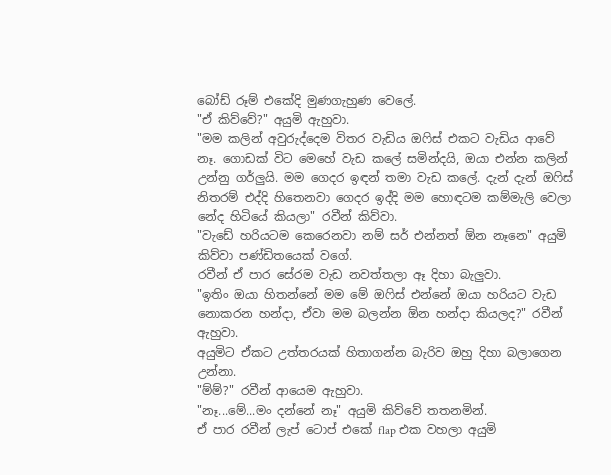බෝඩ් රූම් එකේදි මුණගැහුණ වෙලේ.
"ඒ කිව්වේ?" අයුමි ඇහුවා.
"මම කලින් අවුරුද්දෙම විතර වැඩිය ඔෆිස් එකට වැඩිය ආවේ නෑ. ගොඩක් විට මෙහේ වැඩ කලේ සමින්දයි, ඔයා එන්න කලින් උන්නු ගර්ලුයි. මම ගෙදර ඉඳන් තමා වැඩ කලේ. දැන් දැන් ඔෆිස් නිතරම් එද්දි හිතෙනවා ගෙදර ඉද්දි මම හොඳටම කම්මැලි වෙලා නේද හිටියේ කියලා" රවීන් කිව්වා.
"වැඩේ හරියටම කෙරෙනවා නම් සර් එන්නත් ඕන නෑනෙ" අයුමි කිව්වා පණ්ඩිතයෙක් වගේ.
රවීන් ඒ පාර සේරම වැඩ නවත්තලා ඈ දිහා බැලුවා.
"ඉතිං ඔයා හිතන්නේ මම මේ ඔෆිස් එන්නේ ඔයා හරියට වැඩ නොකරන හන්දා, ඒවා මම බලන්න ඕන හන්දා කියලද?" රවීන් ඇහුවා.
අයුමිට ඒකට උත්තරයක් හිතාගන්න බැරිව ඔහු දිහා බලාගෙන උන්නා.
"ම්ම්?" රවීන් ආයෙම ඇහුවා.
"නෑ...මේ...මං දන්නේ නෑ" අයුමි කිව්වේ තතනමින්.
ඒ පාර රවීන් ලැප් ටොප් එකේ flap එක වහලා අයුමි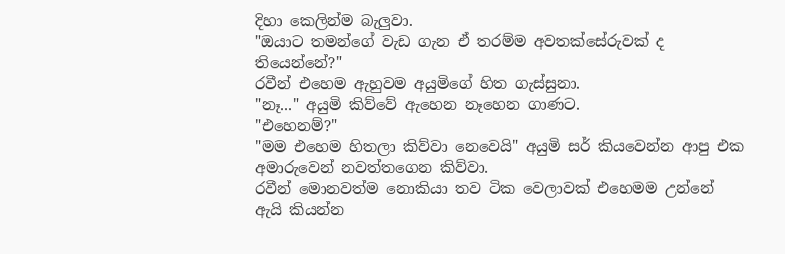දිහා කෙලින්ම බැලුවා.
"ඔයාට තමන්ගේ වැඩ ගැන ඒ තරම්ම අවතක්සේරුවක් ද තියෙන්නේ?"
රවීන් එහෙම ඇහුවම අයුමිගේ හිත ගැස්සුනා.
"නෑ..." අයුමි කිව්වේ ඇහෙන නෑහෙන ගාණට.
"එහෙනම්?"
"මම එහෙම හිතලා කිව්වා නෙවෙයි" අයුමි සර් කියවෙන්න ආපු එක අමාරුවෙන් නවත්තගෙන කිව්වා.
රවීන් මොනවත්ම නොකියා තව ටික වෙලාවක් එහෙමම උන්නේ ඇයි කියන්න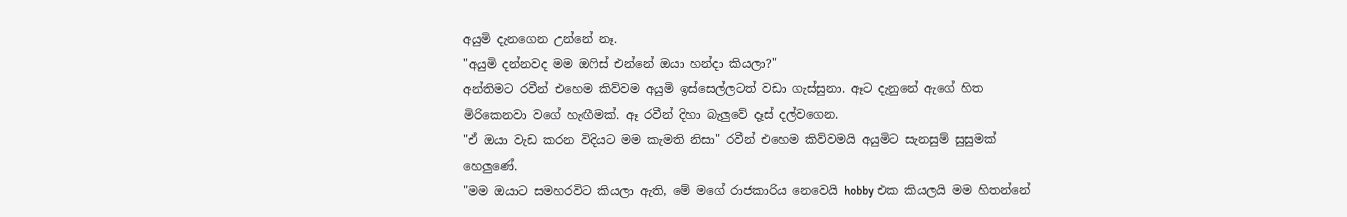අයුමි දැනගෙන උන්නේ නෑ.
"අයුමි දන්නවද මම ඔෆිස් එන්නේ ඔයා හන්දා කියලා?"
අන්තිමට රවීන් එහෙම කිව්වම අයුමි ඉස්සෙල්ලටත් වඩා ගැස්සුනා. ඈට දැනුනේ ඇගේ හිත මිරිකෙනවා වගේ හැඟීමක්. ඈ රවීන් දිහා බැලුවේ දෑස් දල්වගෙන.
"ඒ ඔයා වැඩ කරන විදියට මම කැමති නිසා" රවීන් එහෙම කිව්වමයි අයුමිට සැනසුම් සුසුමක් හෙලුණේ.
"මම ඔයාට සමහරවිට කියලා ඇති, මේ මගේ රාජකාරිය නෙවෙයි hobby එක කියලයි මම හිතන්නේ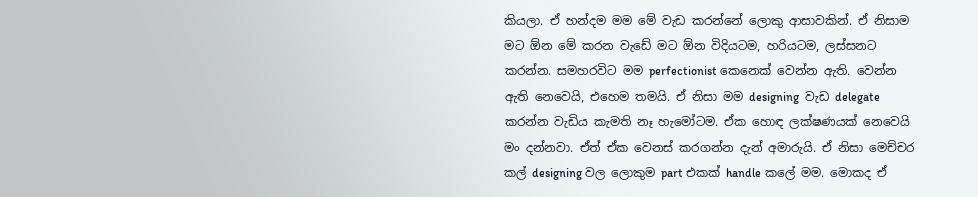කියලා. ඒ හන්දම මම මේ වැඩ කරන්නේ ලොකු ආසාවකින්. ඒ නිසාම මට ඕන මේ කරන වැඩේ මට ඕන විදියටම, හරියටම, ලස්සනට කරන්න. සමහරවිට මම perfectionist කෙනෙක් වෙන්න ඇති. වෙන්න ඇති නෙවෙයි, එහෙම තමයි. ඒ නිසා මම designing  වැඩ delegate කරන්න වැඩිය කැමති නෑ හැමෝටම. ඒක හොඳ ලක්ෂණයක් නෙවෙයි මං දන්නවා. ඒත් ඒක වෙනස් කරගන්න දැන් අමාරුයි. ඒ නිසා මෙච්චර කල් designing වල ලොකුම part එකක් handle කලේ මම. මොකද ඒ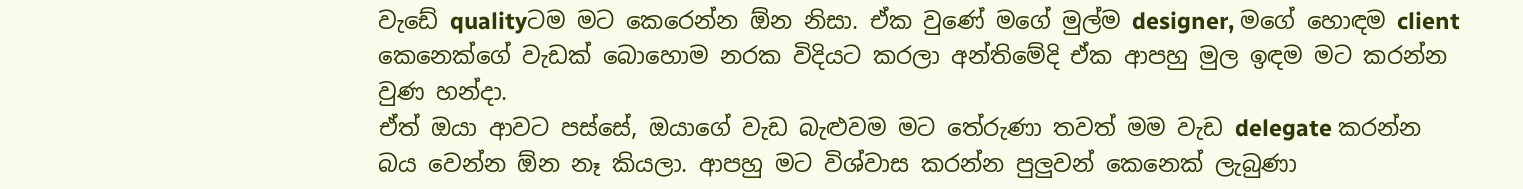වැඩේ qualityටම මට කෙරෙන්න ඕන නිසා. ඒක වුණේ මගේ මුල්ම designer, මගේ හොඳම client කෙනෙක්ගේ වැඩක් බොහොම නරක විදියට කරලා අන්තිමේදි ඒක ආපහු මුල ඉඳම මට කරන්න වුණ හන්දා.
ඒත් ඔයා ආවට පස්සේ, ඔයාගේ වැඩ බැළුවම මට තේරුණා තවත් මම වැඩ delegate කරන්න බය වෙන්න ඕන නෑ කියලා. ආපහු මට විශ්වාස කරන්න පුලුවන් කෙනෙක් ලැබුණා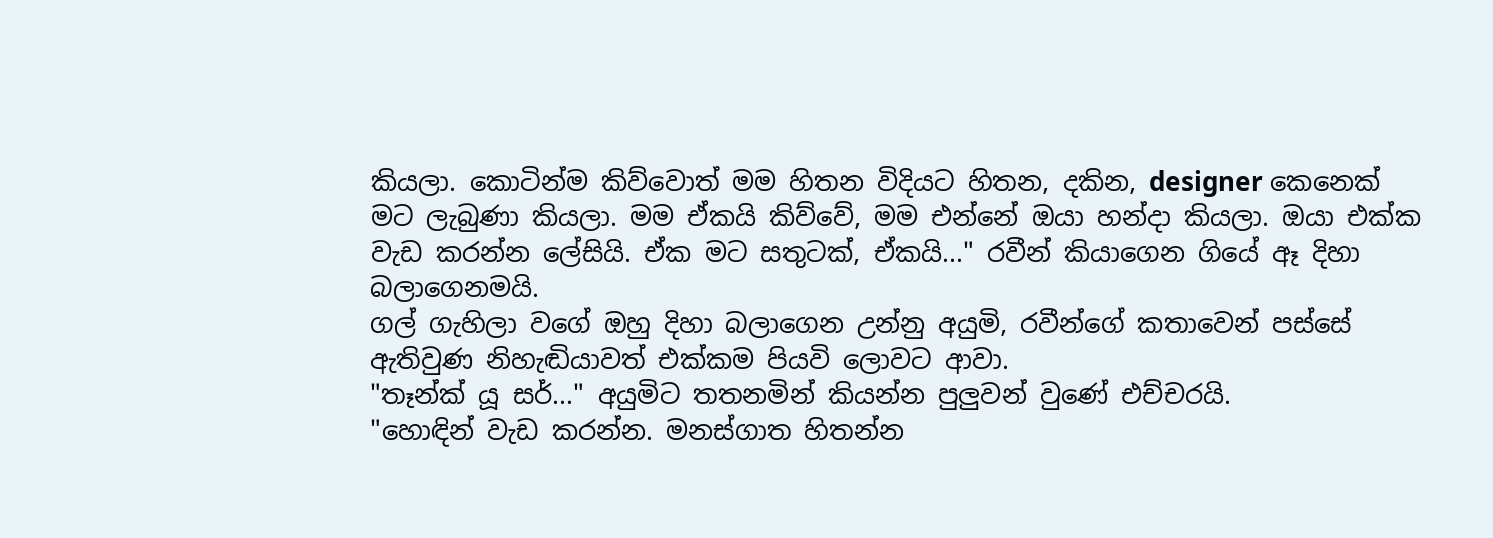කියලා. කොටින්ම කිව්වොත් මම හිතන විදියට හිතන, දකින, designer කෙනෙක් මට ලැබුණා කියලා. මම ඒකයි කිව්වේ, මම එන්නේ ඔයා හන්දා කියලා. ඔයා එක්ක වැඩ කරන්න ලේසියි. ඒක මට සතුටක්, ඒකයි..." රවීන් කියාගෙන ගියේ ඈ දිහා බලාගෙනමයි.
ගල් ගැහිලා වගේ ඔහු දිහා බලාගෙන උන්නු අයුමි, රවීන්ගේ කතාවෙන් පස්සේ ඇතිවුණ නිහැඬියාවත් එක්කම පියවි ලොවට ආවා.
"තෑන්ක් යූ සර්..." අයුමිට තතනමින් කියන්න පුලුවන් වුණේ එච්චරයි.
"හොඳින් වැඩ කරන්න. මනස්ගාත හිතන්න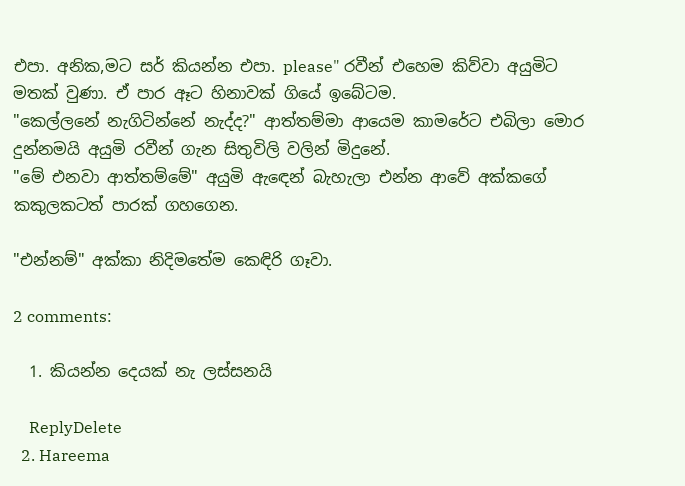එපා. අනික,මට සර් කියන්න එපා. please" රවීන් එහෙම කිව්වා අයුමිට මතක් වුණා. ඒ පාර ඈට හිනාවක් ගියේ ඉබේටම.
"කෙල්ලනේ නැගිටින්නේ නැද්ද?" ආත්තම්මා ආයෙම කාමරේට එබිලා මොර දුන්නමයි අයුමි රවීන් ගැන සිතුවිලි වලින් මිදුනේ.
"මේ එනවා ආත්තම්මේ" අයුමි ඇඳෙන් බැහැලා එන්න ආවේ අක්කගේ කකුලකටත් පාරක් ගහගෙන.

"එන්නම්" අක්කා නිදිමතේම කෙඳිරි ගෑවා.

2 comments:

  1. කියන්න දෙයක් නැ ලස්සනයි

    ReplyDelete
  2. Hareema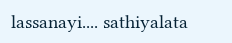lassanayi.... sathiyalata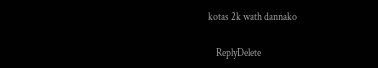kotas 2k wath dannako

    ReplyDelete